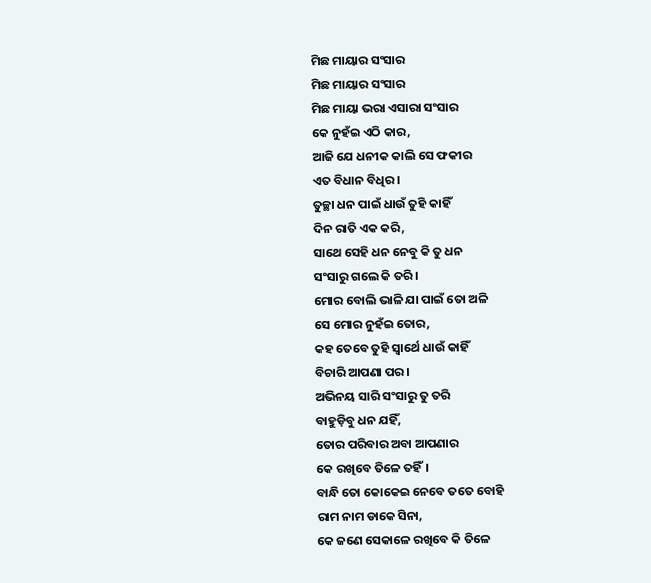ମିଛ ମାୟାର ସଂସାର
ମିଛ ମାୟାର ସଂସାର
ମିଛ ମାୟା ଭରା ଏସାରା ସଂସାର
କେ ନୁହଁଇ ଏଠି କାର,
ଆଜି ଯେ ଧନୀକ କାଲି ସେ ଫକୀର
ଏତ ବିଧାନ ବିଧିର।
ତୁଚ୍ଛା ଧନ ପାଇଁ ଧାଉଁ ତୁହି କାହିଁ
ଦିନ ରାତି ଏକ କରି,
ସାଥେ ସେହି ଧନ ନେବୁ କି ତୁ ଧନ
ସଂସାରୁ ଗଲେ କି ତରି।
ମୋର ବୋଲି ଭାଳି ଯା ପାଇଁ ତୋ ଅଳି
ସେ ମୋର ନୁହଁଇ ତୋର,
କହ ତେବେ ତୁହି ସ୍ୱାର୍ଥେ ଧାଉଁ କାହିଁ
ବିଚାରି ଆପଣା ପର।
ଅଭିନୟ ସାରି ସଂସାରୁ ତୁ ତରି
ବାହୁଡ଼ିବୁ ଧନ ଯହିଁ,
ତୋର ପରିବାର ଅବା ଆପଣାର
କେ ରଖିବେ ତିଳେ ତହିଁ।
ବାନ୍ଧି ତୋ କୋକେଇ ନେବେ ତତେ ବୋହି
ରାମ ନାମ ଡାକେ ସିନା,
କେ ଜଣେ ସେକାଳେ ରଖିବେ କି ତିଳେ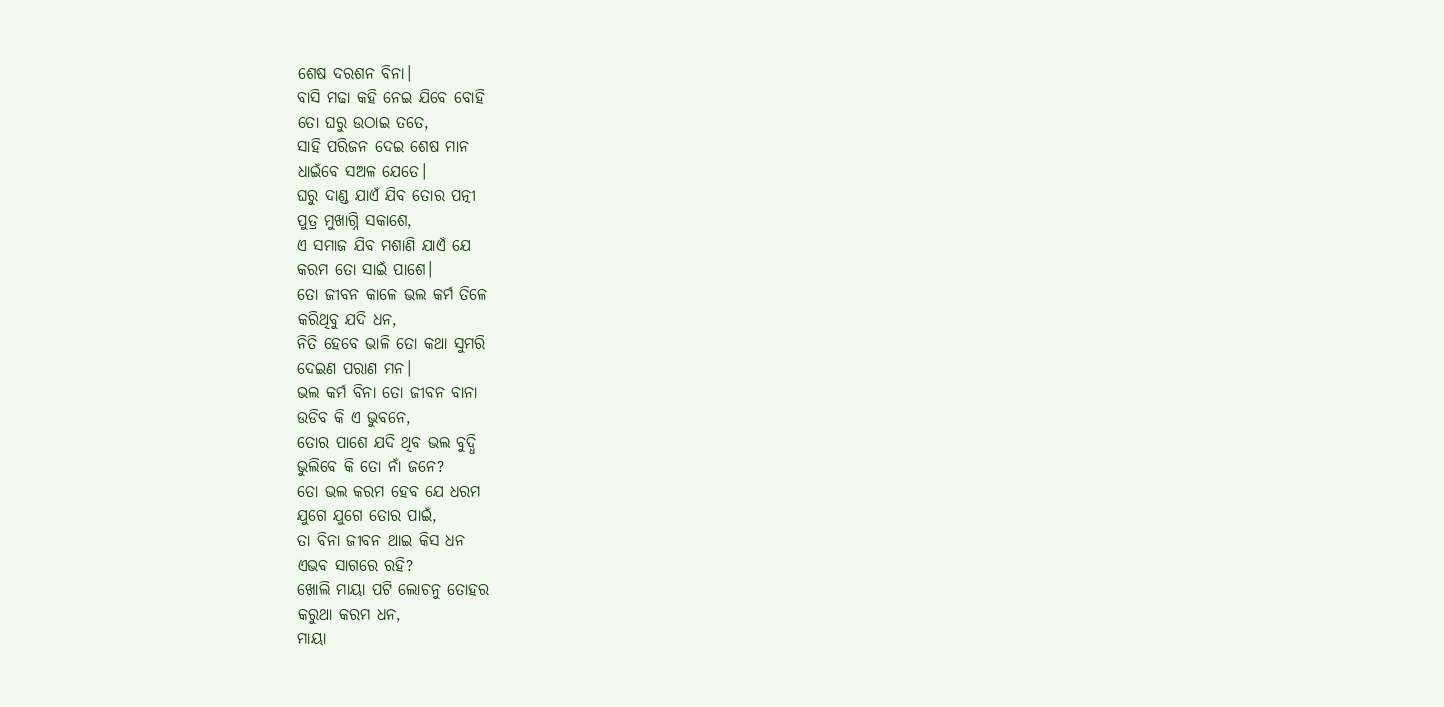ଶେଷ ଦରଶନ ବିନା।
ବାସି ମଢା କହି ନେଇ ଯିବେ ବୋହି
ତୋ ଘରୁ ଉଠାଇ ତତେ,
ସାହି ପରିଜନ ଦେଇ ଶେଷ ମାନ
ଧାଇଁବେ ସଅଳ ଯେତେ।
ଘରୁ ଦାଣ୍ଡ ଯାଏଁ ଯିବ ତୋର ପତ୍ନୀ
ପୁତ୍ର ମୁଖାଗ୍ନି ସକାଶେ,
ଏ ସମାଜ ଯିବ ମଶାଣି ଯାଏଁ ଯେ
କରମ ତୋ ସାଇଁ ପାଶେ।
ତୋ ଜୀବନ କାଳେ ଭଲ କର୍ମ ତିଳେ
କରିଥିବୁ ଯଦି ଧନ,
ନିତି ହେବେ ଭାଳି ତୋ କଥା ସୁମରି
ଦେଇଣ ପରାଣ ମନ।
ଭଲ କର୍ମ ବିନା ତୋ ଜୀବନ ବାନା
ଉଡିବ କି ଏ ଭୁବନେ,
ତୋର ପାଶେ ଯଦି ଥିବ ଭଲ ବୁଦ୍ଧି
ଭୁଲିବେ କି ତୋ ନାଁ ଜନେ?
ତୋ ଭଲ କରମ ହେବ ଯେ ଧରମ
ଯୁଗେ ଯୁଗେ ତୋର ପାଇଁ,
ତା ବିନା ଜୀବନ ଥାଇ କିସ ଧନ
ଏଭବ ସାଗରେ ରହି?
ଖୋଲି ମାୟା ପଟି ଲୋଚନୁ ତୋହର
କରୁଥା କରମ ଧନ,
ମାୟା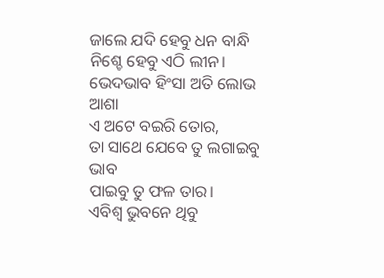ଜାଲେ ଯଦି ହେବୁ ଧନ ବାନ୍ଧି
ନିଶ୍ଚେ ହେବୁ ଏଠି ଲୀନ।
ଭେଦଭାବ ହିଂସା ଅତି ଲୋଭ ଆଶା
ଏ ଅଟେ ବଇରି ତୋର,
ତା ସାଥେ ଯେବେ ତୁ ଲଗାଇବୁ ଭାବ
ପାଇବୁ ତୁ ଫଳ ତାର।
ଏବିଶ୍ୱ ଭୁବନେ ଥିବୁ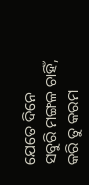ଯେତେ ଦିନେ
ସବୁରି ମଙ୍ଗଳ ଚାହିଁ,
କରି ତୁ କରମ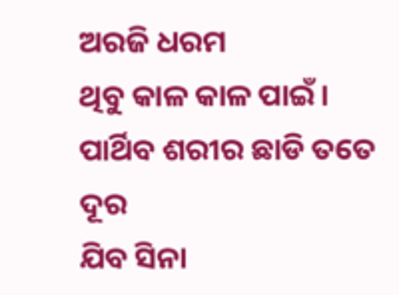ଅରଜି ଧରମ
ଥିବୁ କାଳ କାଳ ପାଇଁ।
ପାର୍ଥିବ ଶରୀର ଛାଡି ତତେ ଦୂର
ଯିବ ସିନା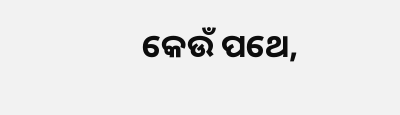କେଉଁ ପଥେ,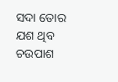ସଦା ତୋର ଯଶ ଥିବ ଚଉପାଶ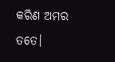କରିଣ ଅମର ତତେ।